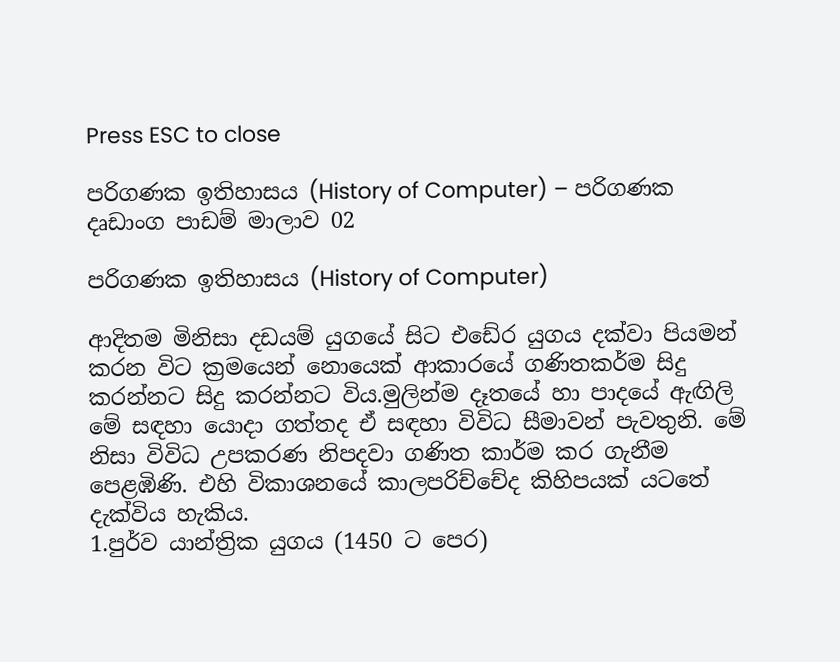Press ESC to close

පරිගණක ඉතිහාසය (History of Computer) – පරිගණක දෘඩාංග පාඩම් මාලාව 02

පරිගණක ඉතිහාසය (History of Computer)

ආදිතම මිනිසා දඩයම් යුගයේ සිට එඩේර යුගය දක්වා පියමන් කරන විට ක්‍රමයෙන් නොයෙක් ආකාරයේ ගණිතකර්ම සිදු කරන්නට සිදු කරන්නට විය.මුලින්ම දෑතයේ හා පාදයේ ඇඟිලි මේ සඳහා යොදා ගත්තද ඒ සඳහා විවිධ සීමාවන් පැවතුනි. මේ නිසා විවිධ උපකරණ නිපදවා ගණිත කාර්ම කර ගැනීම පෙළඹිණි. එහි විකාශනයේ කාලපරිච්චේද කිහිපයක් යටතේ දැක්විය හැකිය.
1.පුර්ව යාන්ත්‍රික යුගය (1450 ට පෙර)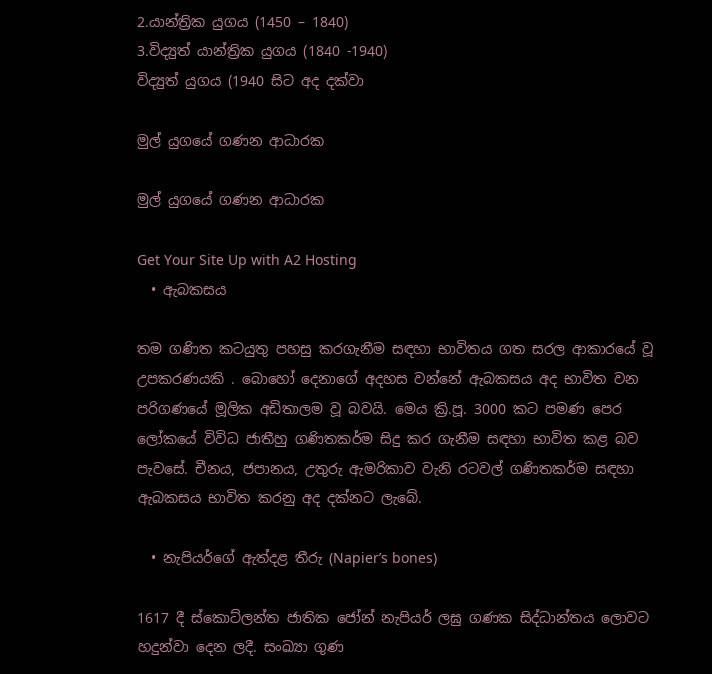2.යාන්ත්‍රික යුගය (1450 – 1840)
3.විද්‍යුත් යාන්ත්‍රික යුගය (1840 -1940)
විද්‍යුත් යුගය (1940 සිට අද දක්වා

මුල් යුගයේ ගණන ආධාරක

මුල් යුගයේ ගණන ආධාරක

Get Your Site Up with A2 Hosting
  • ඇබකසය

තම ගණිත කටයුතු පහසු කරගැනීම සඳහා භාවිතය ගත සරල ආකාරයේ වූ උපකරණයකි . බොහෝ දෙනාගේ අදහස වන්නේ ඇබකසය අද භාවිත වන පරිගණයේ මූලික අඩිතාලම වූ බවයි. මෙය ක්‍රි.පූ. 3000 කට පමණ පෙර ලෝකයේ විවිධ ජාතීහු ගණිතකර්ම සිදු කර ගැනීම සඳහා භාවිත කළ බව පැවසේ. චීනය, ජපානය, උතුරු ඇමරිකාව වැනි රටවල් ගණිතකර්ම සඳහා ඇබකසය භාවිත කරනු අද දක්නට ලැබේ.

  • නැපියර්ගේ ඇත්දළ තීරු (Napier’s bones)

1617 දී ස්කොට්ලන්ත ජාතික ජෝන් නැපියර් ලඝු ගණක සිද්ධාන්තය ලොවට හදුන්වා දෙන ලදී. සංඛ්‍යා ගුණ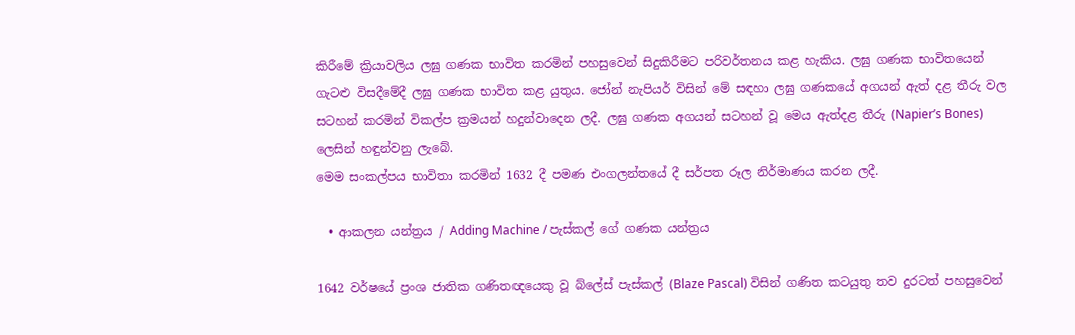කිරීමේ ක්‍රියාවලිය ලඝු ගණක භාවිත කරමින් පහසුවෙන් සිදුකිරීමට පරිවර්තනය කළ හැකිය. ලඝු ගණක භාවිතයෙන් ගැටළු විසදීමේදී ලඝු ගණක භාවිත කළ යුතුය. ජෝන් නැපියර් විසින් මේ සඳහා ලඝු ගණකයේ අගයන් ඇත් දළ තීරු වල සටහන් කරමින් විකල්ප ක්‍රමයන් හදුන්වාදෙන ලදී. ලඝු ගණක අගයන් සටහන් වූ මෙය ඇත්දළ තීරු (Napier’s Bones) ලෙසින් හඳුන්වනු ලැබේ.
මෙම සංකල්පය භාවිතා කරමින් 1632 දී පමණ එංගලන්තයේ දී සර්පත රූල නිර්මාණය කරන ලදී.

  • ආකලන යන්ත්‍රය / Adding Machine / පැස්කල් ගේ ගණක යන්ත්‍රය

1642 වර්ෂයේ ප්‍රංශ ජාතික ගණිතඥයෙකු වූ බ්ලේස් පැස්කල් (Blaze Pascal) විසින් ගණිත කටයුතු තව දුරටත් පහසුවෙන්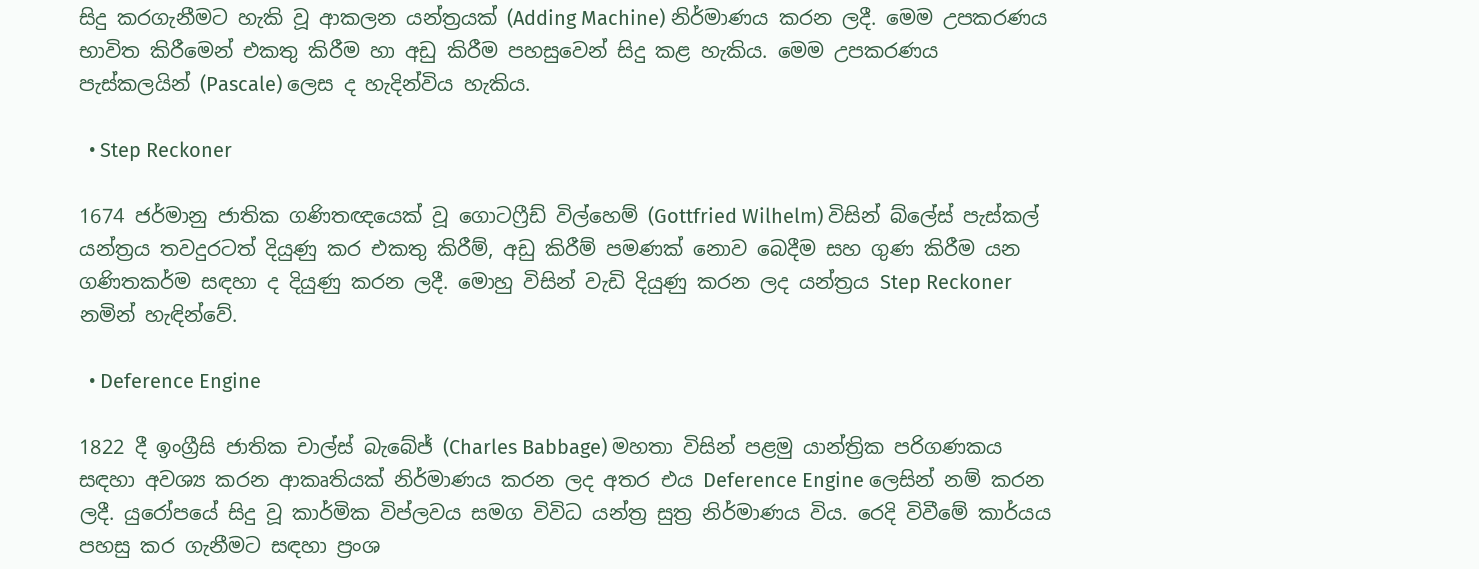සිදු කරගැනීමට හැකි වූ ආකලන යන්ත්‍රයක් (Adding Machine) නිර්මාණය කරන ලදී. මෙම උපකරණය භාවිත කිරීමෙන් එකතු කිරීම හා අඩු කිරීම පහසුවෙන් සිදු කළ හැකිය. මෙම උපකරණය පැස්කලයින් (Pascale) ලෙස ද හැදින්විය හැකිය.

  • Step Reckoner

1674 ජර්මානු ජාතික ගණිතඥයෙක් වූ ගොටෆ්‍රීඩ් විල්හෙම් (Gottfried Wilhelm) විසින් බ්ලේස් පැස්කල් යන්ත්‍රය තවදුරටත් දියුණු කර එකතු කිරීම්, අඩු කිරීම් පමණක් නොව බෙදීම සහ ගුණ කිරීම යන ගණිතකර්ම සඳහා ද දියුණු කරන ලදී. මොහු විසින් වැඩි දියුණු කරන ලද යන්ත්‍රය Step Reckoner නමින් හැඳින්වේ.

  • Deference Engine

1822 දී ඉංග්‍රීසි ජාතික චාල්ස් බැබේජ් (Charles Babbage) මහතා විසින් පළමු යාන්ත්‍රික පරිගණකය සඳහා අවශ්‍ය කරන ආකෘතියක් නිර්මාණය කරන ලද අතර එය Deference Engine ලෙසින් නම් කරන ලදී. යුරෝපයේ සිදු වූ කාර්මික විප්ලවය සමග විවිධ යන්ත්‍ර සුත්‍ර නිර්මාණය විය. රෙදි විවීමේ කාර්යය පහසු කර ගැනීමට සඳහා ප්‍රංශ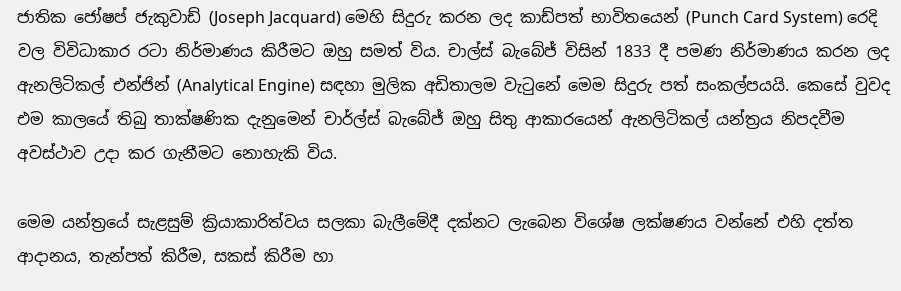ජාතික ජෝෂප් ජැකුවාඩ් (Joseph Jacquard) මෙහි සිදුරු කරන ලද කාඩ්පත් භාවිතයෙන් (Punch Card System) රෙදි වල විවිධාකාර රටා නිර්මාණය කිරීමට ඔහු සමත් විය. චාල්ස් බැබේජ් විසින් 1833 දී පමණ නිර්මාණය කරන ලද ඇනලිටිකල් එන්ජින් (Analytical Engine) සඳහා මුලික අඩිතාලම වැටුනේ මෙම සිදුරු පත් සංකල්පයයි. කෙසේ වුවද එම කාලයේ තිබු තාක්ෂණික දැනුමෙන් චාර්ල්ස් බැබේජ් ඔහු සිතු ආකාරයෙන් ඇනලිටිකල් යන්ත්‍රය නිපදවීම අවස්ථාව උදා කර ගැනීමට නොහැකි විය.

මෙම යන්ත්‍රයේ සැළසුම් ක්‍රියාකාරිත්වය සලකා බැලීමේදී දක්නට ලැබෙන විශේෂ ලක්ෂණය වන්නේ එහි දත්ත ආදානය, තැන්පත් කිරීම, සකස් කිරීම හා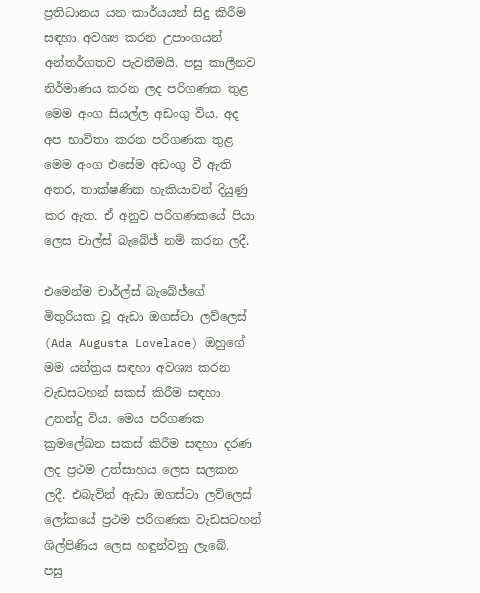ප්‍රතිධානය යන කාර්යයන් සිදු කිරීම සඳහා අවශ්‍ය කරන උපාංගයන් අන්තර්ගතව පැවතීමයි. පසු කාලීනව නිර්මාණය කරන ලද පරිගණක තුළ මෙම අංග සියල්ල අඩංගු විය. අද අප භාවිතා කරන පරිගණක තුළ මෙම අංග එසේම අඩංගු වී ඇති අතර, තාක්ෂණික හැකියාවන් දියුණු කර ඇත. ඒ අනුව පරිගණකයේ පියා ලෙස චාල්ස් බැබේජ් නම් කරන ලදී.

එමෙන්ම චාර්ල්ස් බැබේජ්ගේ මිතුරියක වූ ඇඩා ඔගස්ටා ලව්ලෙස් (Ada Augusta Lovelace) ඔහුගේ මම යන්ත්‍රය සඳහා අවශ්‍ය කරන වැඩසටහන් සකස් කිරීම සඳහා උනන්දු විය. මෙය පරිගණක ක්‍රමලේඛන සකස් කිරීම සඳහා දරණ ලද ප්‍රථම උත්සාහය ලෙස සලකන ලදී. එබැවින් ඇඩා ඔගස්ටා ලව්ලෙස් ලෝකයේ ප්‍රථම පරිගණක වැඩසටහන් ශිල්පිණිය ලෙස හඳුන්වනු ලැබේ.
පසු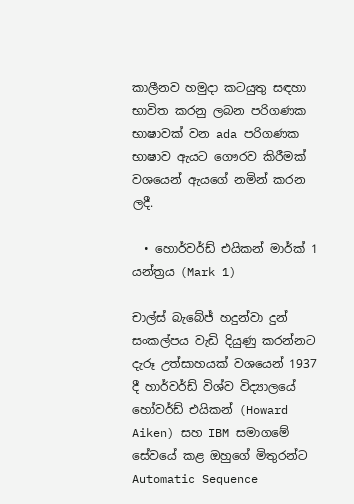කාලීනව හමුදා කටයුතු සඳහා භාවිත කරනු ලබන පරිගණක භාෂාවක් වන ada පරිගණක භාෂාව ඇයට ගෞරව කිරීමක් වශයෙන් ඇයගේ නමින් කරන ලදී.

  • හොර්වර්ඩ් එයිකන් මාර්ක් 1 යන්ත්‍රය (Mark 1)

චාල්ස් බැබේජ් හදුන්වා දුන් සංකල්පය වැඩි දියුණු කරන්නට දැරූ උත්සාහයක් වශයෙන් 1937 දී හාර්වර්ඩ් විශ්ව විද්‍යාලයේ හෝවර්ඩ් එයිකන් (Howard Aiken) සහ IBM සමාගමේ සේවයේ කළ ඔහුගේ මිතුරන්ට Automatic Sequence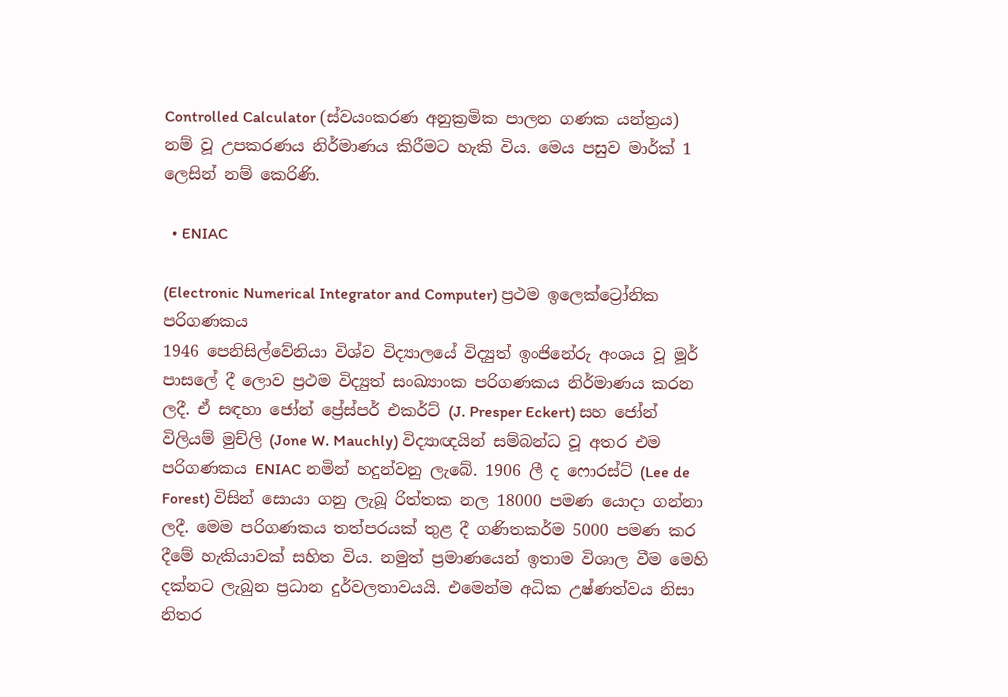Controlled Calculator (ස්වයංකරණ අනුක්‍රමික පාලන ගණක යන්ත්‍රය) නම් වූ උපකරණය නිර්මාණය කිරීමට හැකි විය. මෙය පසුව මාර්ක් 1 ලෙසින් නම් කෙරිණි.

  • ENIAC

(Electronic Numerical Integrator and Computer) ප්‍රථම ඉලෙක්ට්‍රෝනික පරිගණකය
1946 පෙනිසිල්වේනියා විශ්ව විද්‍යාලයේ විද්‍යුත් ඉංජිනේරු අංශය වූ මූර් පාසලේ දී ලොව ප්‍රථම විද්‍යුත් සංඛ්‍යාංක පරිගණකය නිර්මාණය කරන ලදී. ඒ සඳහා ජෝන් ප්‍රේස්පර් එකර්ට් (J. Presper Eckert) සහ ජෝන් විලියම් මුච්ලි (Jone W. Mauchly) විද්‍යාඥයින් සම්බන්ධ වූ අතර එම පරිගණකය ENIAC නමින් හදුන්වනු ලැබේ. 1906 ලී ද ෆොරස්ට් (Lee de Forest) විසින් සොයා ගනු ලැබූ රිත්තක නල 18000 පමණ යොදා ගන්නා ලදී. මෙම පරිගණකය තත්පරයක් තුළ දී ගණිතකර්ම 5000 පමණ කර දීමේ හැකියාවක් සහිත විය. නමුත් ප්‍රමාණයෙන් ඉතාම විශාල වීම මෙහි දක්නට ලැබුන ප්‍රධාන දුර්වලතාවයයි. එමෙන්ම අධික උෂ්ණත්වය නිසා නිතර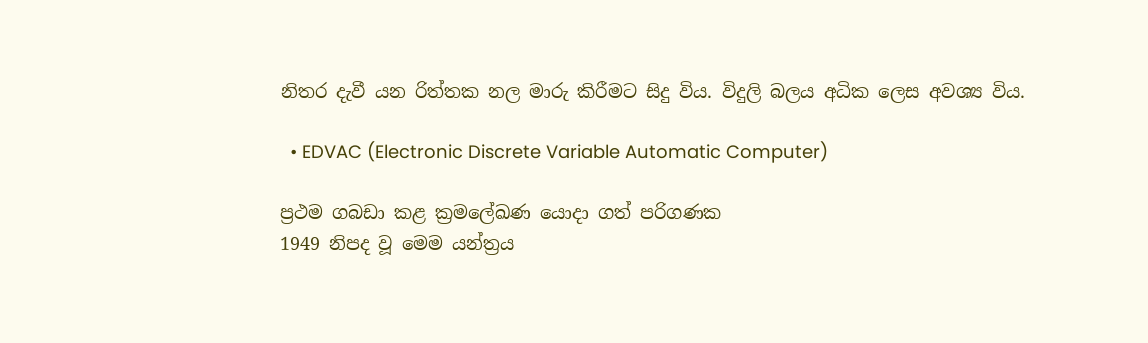නිතර දැවී යන රිත්තක නල මාරු කිරීමට සිදු විය. විදුලි බලය අධික ලෙස අවශ්‍ය විය.

  • EDVAC (Electronic Discrete Variable Automatic Computer)

ප්‍රථම ගබඩා කළ ක්‍රමලේඛණ යොදා ගත් පරිගණක
1949 නිපද වූ මෙම යන්ත්‍රය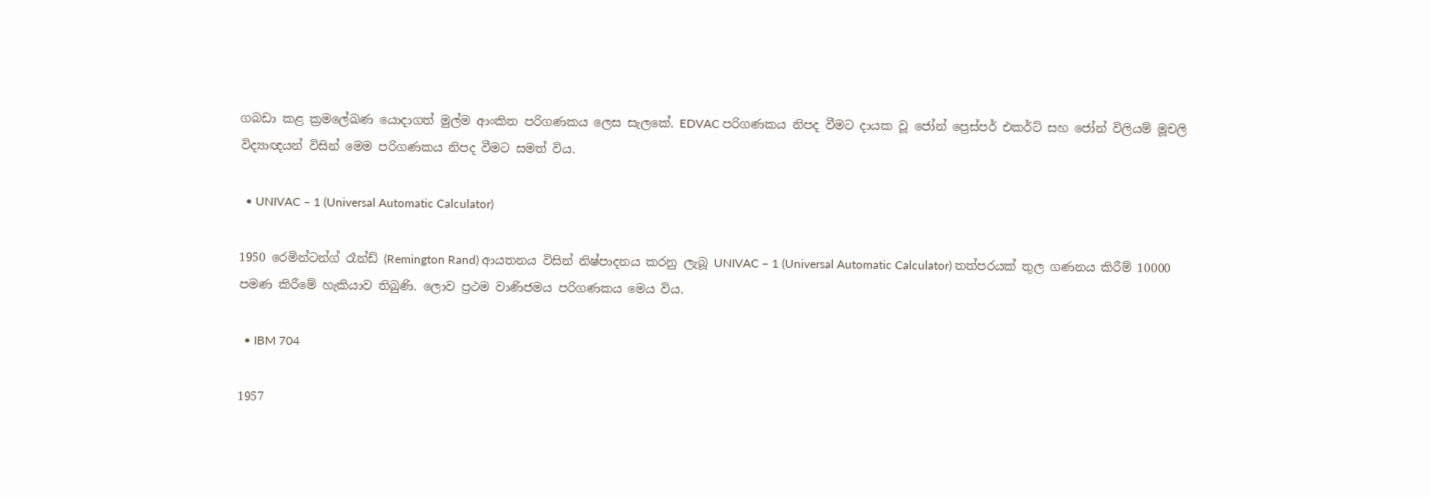ගබඩා කළ ක්‍රමලේඛණ යොදාගත් මුල්ම ආංකිත පරිගණකය ලෙස සැලකේ. EDVAC පරිගණකය නිපද වීමට දායක වූ ජෝන් ප්‍රෙස්පර් එකර්ට් සහ ජෝන් විලියම් මූචලි විද්‍යාඥයන් විසින් මෙම පරිගණකය නිපද වීමට සමත් විය.

  • UNIVAC – 1 (Universal Automatic Calculator)

1950 රෙමින්ටන්ග් රෑන්ඩ් (Remington Rand) ආයතනය විසින් නිෂ්පාදනය කරනු ලැබූ UNIVAC – 1 (Universal Automatic Calculator) තත්පරයක් තුල ගණනය කිරීම් 10000 පමණ කිරීමේ හැකියාව තිබුණි. ලොව ප්‍රථම වාණිජමය පරිගණකය මෙය විය.

  • IBM 704

1957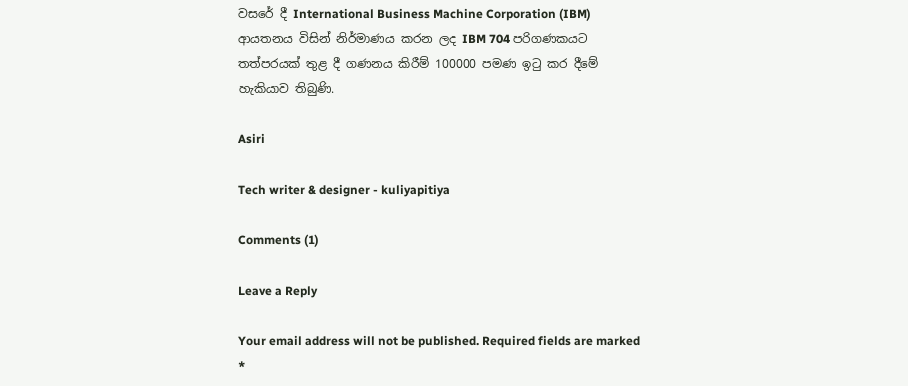වසරේ දී International Business Machine Corporation (IBM) ආයතනය විසින් නිර්මාණය කරන ලද IBM 704 පරිගණකයට තත්පරයක් තුළ දී ගණනය කිරීම් 100000 පමණ ඉටු කර දීමේ හැකියාව තිබුණි.

Asiri

Tech writer & designer - kuliyapitiya

Comments (1)

Leave a Reply

Your email address will not be published. Required fields are marked *